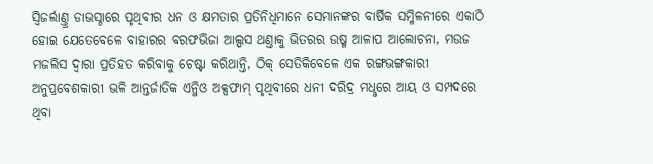ସ୍ବିଜର୍ଲାଣ୍ତ୍ର ଡାଭସ୍ଠାରେ ପୃଥିବୀର ଧନ ଓ କ୍ଷମତାର ପ୍ରତିନିଧିମାନେ ସେମାନଙ୍କର ବାର୍ଷିକ ସମ୍ମିଳନୀରେ ଏକାଠି ହୋଇ ଯେତେବେଳେ ବାହାରର ବରଫଭିଜା ଆଲ୍ପସ ଥଣ୍ତାକୁ ଭିତରର ଉଷ୍ମ ଆଳାପ ଆଲୋଚନା, ମଉଜ ମଜଲିସ ଦ୍ବାରା ପ୍ରତିହତ କରିବାକୁ ଚେଷ୍ଟା କରିଥାନ୍ତି, ଠିକ୍ ସେତିକିବେଳେ ଏକ ରଙ୍ଗଭଙ୍ଗକାରୀ ଅନୁପ୍ରବେଶକାରୀ ଭଳି ଆନ୍ତର୍ଜାତିକ ଏନ୍ଜିଓ ଅକ୍ସଫାମ୍ ପୃଥିବୀରେ ଧନୀ ଦରିଦ୍ର ମଧୢରେ ଆୟ ଓ ସମ୍ପଦରେ ଥିବା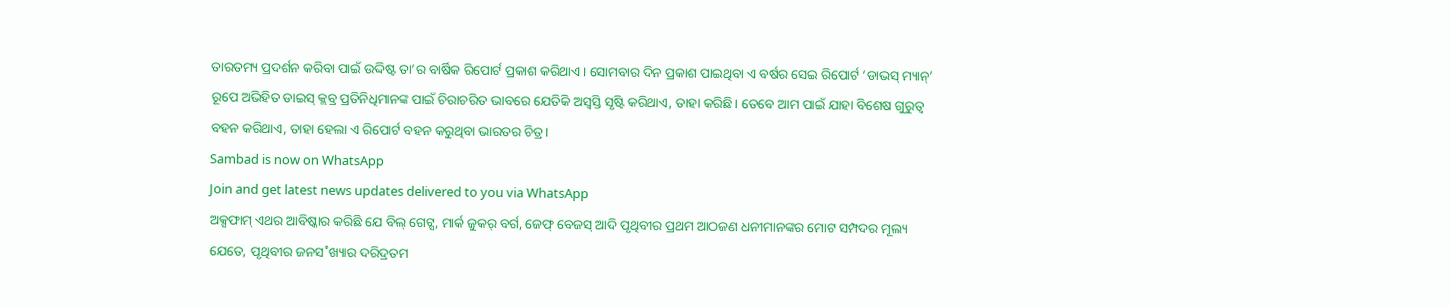ତାରତମ୍ୟ ପ୍ରଦର୍ଶନ କରିବା ପାଇଁ ଉଦ୍ଦିଷ୍ଟ ତା’ର ବାର୍ଷିକ ରିପୋର୍ଟ ପ୍ରକାଶ କରିଥାଏ। ସୋମବାର ଦିନ ପ୍ରକାଶ ପାଇଥିବା ଏ ବର୍ଷର ସେଇ ରିପୋର୍ଟ ‘ଡାଭସ୍ ମ୍ୟାନ୍’ ରୂପେ ଅଭିହିତ ଡାଇସ୍ କ୍ଲବ୍ର ପ୍ରତିନିଧିମାନଙ୍କ ପାଇଁ ଚିରାଚରିତ ଭାବରେ ଯେତିକି ଅସ୍ବସ୍ତି ସୃଷ୍ଟି କରିଥାଏ, ତାହା କରିଛି। ତେବେ ଆମ ପାଇଁ ଯାହା ବିଶେଷ ଗୁରୁତ୍ବ ବହନ କରିଥାଏ, ତାହା ହେଲା ଏ ରିପୋର୍ଟ ବହନ କରୁଥିବା ଭାରତର ଚିତ୍ର।
Sambad is now on WhatsApp
Join and get latest news updates delivered to you via WhatsApp
ଅକ୍ସଫାମ୍ ଏଥର ଆବିଷ୍କାର କରିଛି ଯେ ବିଲ୍ ଗେଟ୍ସ, ମାର୍କ ଜୁକର୍ ବର୍ଗ, ଜେଫ୍ ବେଜସ୍ ଆଦି ପୃଥିବୀର ପ୍ରଥମ ଆଠଜଣ ଧନୀମାନଙ୍କର ମୋଟ ସମ୍ପଦର ମୂଲ୍ୟ ଯେତେ, ପୃଥିବୀର ଜନସ˚ଖ୍ୟାର ଦରିଦ୍ରତମ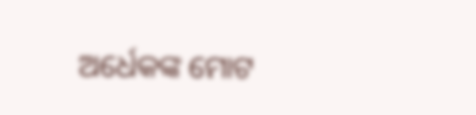ଅର୍ଧେକଙ୍କ ମୋଟ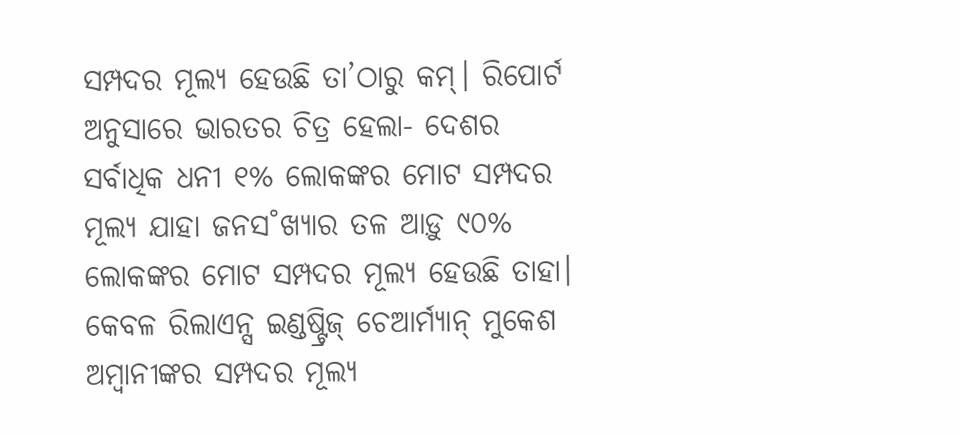ସମ୍ପଦର ମୂଲ୍ୟ ହେଉଛି ତା’ଠାରୁ କମ୍। ରିପୋର୍ଟ ଅନୁସାରେ ଭାରତର ଚିତ୍ର ହେଲା- ଦେଶର ସର୍ବାଧିକ ଧନୀ ୧% ଲୋକଙ୍କର ମୋଟ ସମ୍ପଦର ମୂଲ୍ୟ ଯାହା ଜନସ˚ଖ୍ୟାର ତଳ ଆଡ଼ୁ ୯୦% ଲୋକଙ୍କର ମୋଟ ସମ୍ପଦର ମୂଲ୍ୟ ହେଉଛି ତାହା। କେବଳ ରିଲାଏନ୍ସ ଇଣ୍ଡଷ୍ଟ୍ରିଜ୍ ଚେଆର୍ମ୍ୟାନ୍ ମୁକେଶ ଅମ୍ବାନୀଙ୍କର ସମ୍ପଦର ମୂଲ୍ୟ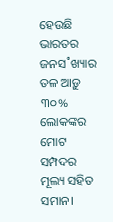ହେଉଛି ଭାରତର ଜନସ˚ଖ୍ୟାର ତଳ ଆଡ଼ୁ ୩୦% ଲୋକଙ୍କର ମୋଟ ସମ୍ପଦର ମୂଲ୍ୟ ସହିତ ସମାନ।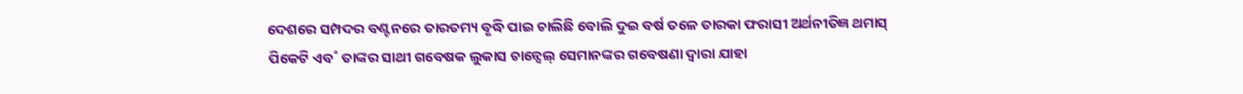ଦେଶରେ ସମ୍ପଦର ବଣ୍ଟନରେ ତାରତମ୍ୟ ବୃଦ୍ଧି ପାଇ ଚାଲିଛି ବୋଲି ଦୁଇ ବର୍ଷ ତଳେ ତାରକା ଫରାସୀ ଅର୍ଥନୀତିଜ୍ଞ ଥମାସ୍ ପିକେଟି ଏବ˚ ତାଙ୍କର ସାଥୀ ଗବେଷକ ଲୁକାସ ଚାନ୍ସେଲ୍ ସେମାନଙ୍କର ଗବେଷଣା ଦ୍ବାରା ଯାହା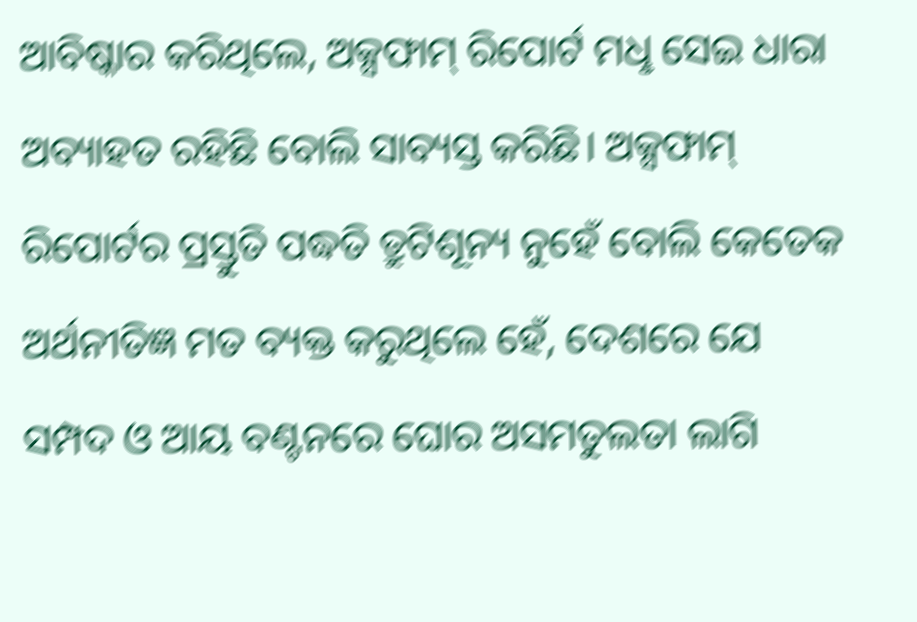ଆବିଷ୍କାର କରିଥିଲେ, ଅକ୍ସଫାମ୍ ରିପୋର୍ଟ ମଧୢ ସେଇ ଧାରା ଅବ୍ୟାହତ ରହିଛି ବୋଲି ସାବ୍ୟସ୍ତ କରିଛି। ଅକ୍ସଫାମ୍ ରିପୋର୍ଟର ପ୍ରସ୍ତୁତି ପଦ୍ଧତି ତ୍ରୁଟିଶୂନ୍ୟ ନୁହେଁ ବୋଲି କେତେକ ଅର୍ଥନୀତିଜ୍ଞ ମତ ବ୍ୟକ୍ତ କରୁଥିଲେ ହେଁ, ଦେଶରେ ଯେ ସମ୍ପଦ ଓ ଆୟ ବଣ୍ଟନରେ ଘୋର ଅସମତୁଲତା ଲାଗି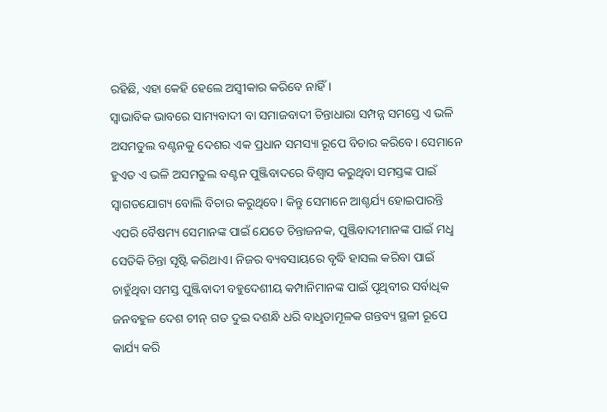ରହିଛି, ଏହା କେହି ହେଲେ ଅସ୍ବୀକାର କରିବେ ନାହିଁ।
ସ୍ବାଭାବିକ ଭାବରେ ସାମ୍ୟବାଦୀ ବା ସମାଜବାଦୀ ଚିନ୍ତାଧାରା ସମ୍ପନ୍ନ ସମସ୍ତେ ଏ ଭଳି ଅସମତୁଲ ବଣ୍ଟନକୁ ଦେଶର ଏକ ପ୍ରଧାନ ସମସ୍ୟା ରୂପେ ବିଚାର କରିବେ। ସେମାନେ ହୁଏତ ଏ ଭଳି ଅସମତୁଲ ବଣ୍ଟନ ପୁଞ୍ଜିବାଦରେ ବିଶ୍ବାସ କରୁଥିବା ସମସ୍ତଙ୍କ ପାଇଁ ସ୍ବାଗତଯୋଗ୍ୟ ବୋଲି ବିଚାର କରୁଥିବେ। କିନ୍ତୁ ସେମାନେ ଆଶ୍ଚର୍ଯ୍ୟ ହୋଇପାରନ୍ତି ଏପରି ବୈଷମ୍ୟ ସେମାନଙ୍କ ପାଇଁ ଯେତେ ଚିନ୍ତାଜନକ, ପୁଞ୍ଜିବାଦୀମାନଙ୍କ ପାଇଁ ମଧୢ ସେତିକି ଚିନ୍ତା ସୃଷ୍ଟି କରିଥାଏ। ନିଜର ବ୍ୟବସାୟରେ ବୃଦ୍ଧି ହାସଲ କରିବା ପାଇଁ ଚାହୁଁଥିବା ସମସ୍ତ ପୁଞ୍ଜିବାଦୀ ବହୁଦେଶୀୟ କମ୍ପାନିମାନଙ୍କ ପାଇଁ ପୃଥିବୀର ସର୍ବାଧିକ ଜନବହୁଳ ଦେଶ ଚୀନ୍ ଗତ ଦୁଇ ଦଶନ୍ଧି ଧରି ବାଧୢତାମୂଳକ ଗନ୍ତବ୍ୟ ସ୍ଥଳୀ ରୂପେ କାର୍ଯ୍ୟ କରି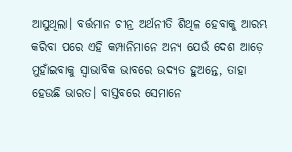ଆସୁଥିଲା। ବର୍ତ୍ତମାନ ଚୀନ୍ର ଅର୍ଥନୀତି ଶିଥିଳ ହେବାକୁ ଆରମ୍ଭ କରିବା ପରେ ଏହି କମ୍ପାନିମାନେ ଅନ୍ୟ ଯେଉଁ ଦେଶ ଆଡ଼େ ମୁହାଁଇବାକୁ ସ୍ବାଭାବିକ ଭାବରେ ଉଦ୍ୟତ ହୁଅନ୍ତେ, ତାହା ହେଉଛି ଭାରତ। ବାସ୍ତବରେ ସେମାନେ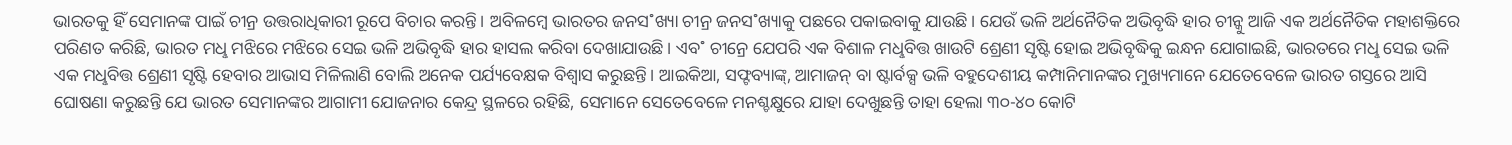ଭାରତକୁ ହିଁ ସେମାନଙ୍କ ପାଇଁ ଚୀନ୍ର ଉତ୍ତରାଧିକାରୀ ରୂପେ ବିଚାର କରନ୍ତି। ଅବିଳମ୍ବେ ଭାରତର ଜନସ˚ଖ୍ୟା ଚୀନ୍ର ଜନସ˚ଖ୍ୟାକୁ ପଛରେ ପକାଇବାକୁ ଯାଉଛି। ଯେଉଁ ଭଳି ଅର୍ଥନୈତିକ ଅଭିବୃଦ୍ଧି ହାର ଚୀନ୍କୁ ଆଜି ଏକ ଅର୍ଥନୈତିକ ମହାଶକ୍ତିରେ ପରିଣତ କରିଛି, ଭାରତ ମଧୢ ମଝିରେ ମଝିରେ ସେଇ ଭଳି ଅଭିବୃଦ୍ଧି ହାର ହାସଲ କରିବା ଦେଖାଯାଉଛି। ଏବ˚ ଚୀନ୍ରେ ଯେପରି ଏକ ବିଶାଳ ମଧୢବିତ୍ତ ଖାଉଟି ଶ୍ରେଣୀ ସୃଷ୍ଟି ହୋଇ ଅଭିବୃଦ୍ଧିକୁ ଇନ୍ଧନ ଯୋଗାଇଛି, ଭାରତରେ ମଧୢ ସେଇ ଭଳି ଏକ ମଧୢବିତ୍ତ ଶ୍ରେଣୀ ସୃଷ୍ଟି ହେବାର ଆଭାସ ମିଳିଲାଣି ବୋଲି ଅନେକ ପର୍ଯ୍ୟବେକ୍ଷକ ବିଶ୍ବାସ କରୁଛନ୍ତି। ଆଇକିଆ, ସଫ୍ଟବ୍ୟାଙ୍କ୍, ଆମାଜନ୍ ବା ଷ୍ଟାର୍ବକ୍ସ ଭଳି ବହୁଦେଶୀୟ କମ୍ପାନିମାନଙ୍କର ମୁଖ୍ୟମାନେ ଯେତେବେଳେ ଭାରତ ଗସ୍ତରେ ଆସି ଘୋଷଣା କରୁଛନ୍ତି ଯେ ଭାରତ ସେମାନଙ୍କର ଆଗାମୀ ଯୋଜନାର କେନ୍ଦ୍ର ସ୍ଥଳରେ ରହିଛି, ସେମାନେ ସେତେବେଳେ ମନଶ୍ଚକ୍ଷୁରେ ଯାହା ଦେଖୁଛନ୍ତି ତାହା ହେଲା ୩୦-୪୦ କୋଟି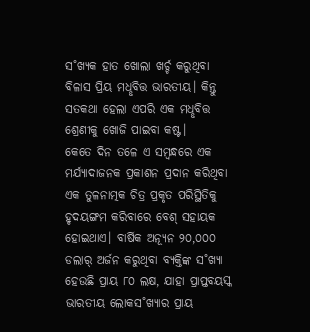ସ˚ଖ୍ୟକ ହାତ ଖୋଲା ଖର୍ଚ୍ଚ କରୁଥିବା ବିଳାସ ପ୍ରିୟ ମଧୢବିତ୍ତ ଭାରତୀୟ। କିନ୍ତୁ ସତକଥା ହେଲା ଏପରି ଏକ ମଧୢବିତ୍ତ ଶ୍ରେଣୀକୁ ଖୋଜି ପାଇବା କଷ୍ଟ।
କେତେ ଦିନ ତଳେ ଏ ସମ୍ବନ୍ଧରେ ଏକ ମର୍ଯ୍ୟାଦାଜନକ ପ୍ରକାଶନ ପ୍ରଦାନ କରିଥିବା ଏକ ତୁଳନାତ୍ମକ ଚିତ୍ର ପ୍ରକୃତ ପରିସ୍ଥିତିକୁ ହୃଦୟଙ୍ଗମ କରିବାରେ ବେଶ୍ ସହାୟକ ହୋଇଥାଏ। ବାର୍ଷିକ ଅନ୍ୟୂନ ୨୦,୦୦୦ ଡଲାର୍ ଅର୍ଜନ କରୁଥିବା ବ୍ୟକ୍ତିଙ୍କ ସ˚ଖ୍ୟା ହେଉଛି ପ୍ରାୟ ୮୦ ଲକ୍ଷ, ଯାହା ପ୍ରାପ୍ତବୟସ୍କ ଭାରତୀୟ ଲୋକସ˚ଖ୍ୟାର ପ୍ରାୟ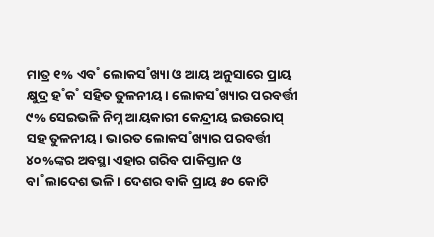ମାତ୍ର ୧% ଏବ˚ ଲୋକସ˚ଖ୍ୟା ଓ ଆୟ ଅନୁସାରେ ପ୍ରାୟ କ୍ଷୁଦ୍ର ହ˚କ˚ ସହିତ ତୁଳନୀୟ। ଲୋକସ˚ଖ୍ୟାର ପରବର୍ତ୍ତୀ ୯% ସେଇଭଳି ନିମ୍ନ ଆୟକାରୀ କେନ୍ଦ୍ରୀୟ ଇଉରୋପ୍ ସହ ତୁଳନୀୟ। ଭାରତ ଲୋକସ˚ଖ୍ୟାର ପରବର୍ତ୍ତୀ ୪୦%ଙ୍କର ଅବସ୍ଥା ଏହାର ଗରିବ ପାକିସ୍ତାନ ଓ ବା˚ଲାଦେଶ ଭଳି। ଦେଶର ବାକି ପ୍ରାୟ ୫୦ କୋଟି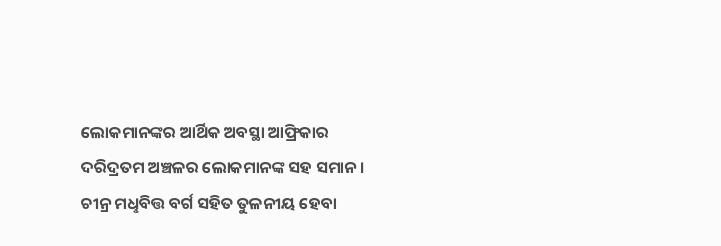ଲୋକମାନଙ୍କର ଆର୍ଥିକ ଅବସ୍ଥା ଆଫ୍ରିକାର ଦରିଦ୍ରତମ ଅଞ୍ଚଳର ଲୋକମାନଙ୍କ ସହ ସମାନ। ଚୀନ୍ର ମଧୢବିତ୍ତ ବର୍ଗ ସହିତ ତୁଳନୀୟ ହେବା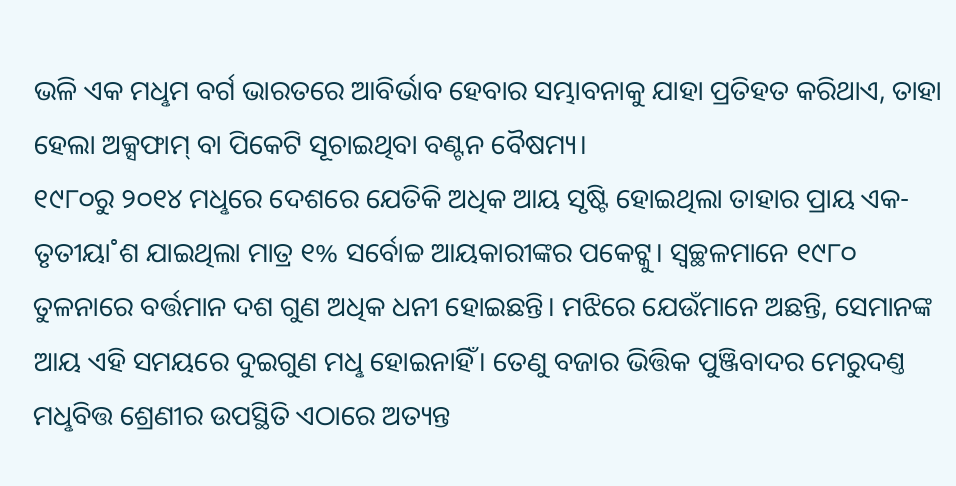ଭଳି ଏକ ମଧୢମ ବର୍ଗ ଭାରତରେ ଆବିର୍ଭାବ ହେବାର ସମ୍ଭାବନାକୁ ଯାହା ପ୍ରତିହତ କରିଥାଏ, ତାହା ହେଲା ଅକ୍ସଫାମ୍ ବା ପିକେଟି ସୂଚାଇଥିବା ବଣ୍ଟନ ବୈଷମ୍ୟ।
୧୯୮୦ରୁ ୨୦୧୪ ମଧୢରେ ଦେଶରେ ଯେତିକି ଅଧିକ ଆୟ ସୃଷ୍ଟି ହୋଇଥିଲା ତାହାର ପ୍ରାୟ ଏକ-ତୃତୀୟା˚ଶ ଯାଇଥିଲା ମାତ୍ର ୧% ସର୍ବୋଚ୍ଚ ଆୟକାରୀଙ୍କର ପକେଟ୍କୁ। ସ୍ବଚ୍ଛଳମାନେ ୧୯୮୦ ତୁଳନାରେ ବର୍ତ୍ତମାନ ଦଶ ଗୁଣ ଅଧିକ ଧନୀ ହୋଇଛନ୍ତି। ମଝିରେ ଯେଉଁମାନେ ଅଛନ୍ତି, ସେମାନଙ୍କ ଆୟ ଏହି ସମୟରେ ଦୁଇଗୁଣ ମଧୢ ହୋଇନାହିଁ। ତେଣୁ ବଜାର ଭିତ୍ତିକ ପୁଞ୍ଜିବାଦର ମେରୁଦଣ୍ତ ମଧୢବିତ୍ତ ଶ୍ରେଣୀର ଉପସ୍ଥିତି ଏଠାରେ ଅତ୍ୟନ୍ତ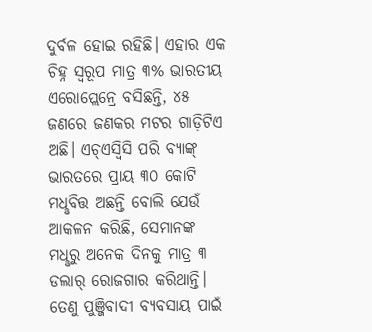ଦୁର୍ବଳ ହୋଇ ରହିଛି। ଏହାର ଏକ ଚିହ୍ନ ସ୍ବରୂପ ମାତ୍ର ୩% ଭାରତୀୟ ଏରୋପ୍ଲେନ୍ରେ ବସିଛନ୍ତି, ୪୫ ଜଣରେ ଜଣକର ମଟର ଗାଡ଼ିଟିଏ ଅଛି। ଏଚ୍ଏସ୍ବିସି ପରି ବ୍ୟାଙ୍କ୍ ଭାରତରେ ପ୍ରାୟ ୩୦ କୋଟି ମଧୢବିତ୍ତ ଅଛନ୍ତି ବୋଲି ଯେଉଁ ଆକଳନ କରିଛି, ସେମାନଙ୍କ ମଧୢରୁ ଅନେକ ଦିନକୁ ମାତ୍ର ୩ ଡଲାର୍ ରୋଜଗାର କରିଥାନ୍ତି। ତେଣୁ ପୁଞ୍ଜିବାଦୀ ବ୍ୟବସାୟ ପାଇଁ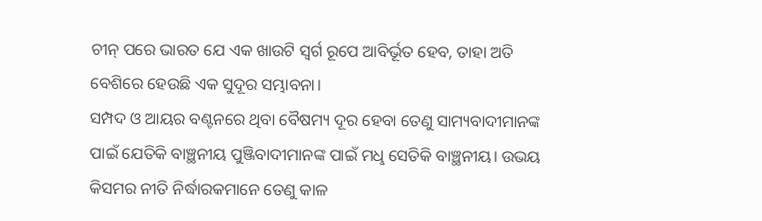ଚୀନ୍ ପରେ ଭାରତ ଯେ ଏକ ଖାଉଟି ସ୍ବର୍ଗ ରୂପେ ଆବିର୍ଭୂତ ହେବ, ତାହା ଅତି ବେଶିରେ ହେଉଛି ଏକ ସୁଦୂର ସମ୍ଭାବନା।
ସମ୍ପଦ ଓ ଆୟର ବଣ୍ଟନରେ ଥିବା ବୈଷମ୍ୟ ଦୂର ହେବା ତେଣୁ ସାମ୍ୟବାଦୀମାନଙ୍କ ପାଇଁ ଯେତିକି ବାଞ୍ଛନୀୟ ପୁଞ୍ଜିବାଦୀମାନଙ୍କ ପାଇଁ ମଧୢ ସେତିକି ବାଞ୍ଛନୀୟ। ଉଭୟ କିସମର ନୀତି ନିର୍ଦ୍ଧାରକମାନେ ତେଣୁ କାଳ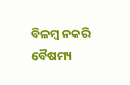ବିଳମ୍ବ ନକରି ବୈଷମ୍ୟ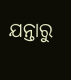ଯନ୍ତାରୁ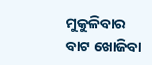ମୁକୁଳିବାର ବାଟ ଖୋଜିବା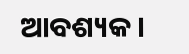ଆବଶ୍ୟକ।